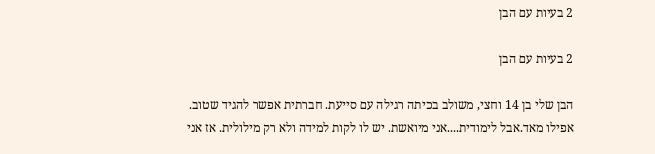2 בעיות עם הבן

2 בעיות עם הבן

הבן שלי בן 14 וחצי, משולב בכיתה רגילה עם סייעת. חברתית אפשר להגיד שטוב. אפילו מאד.אבל לימודית....אני מיואשת. יש לו לקות למידה ולא רק מילולית. אז אני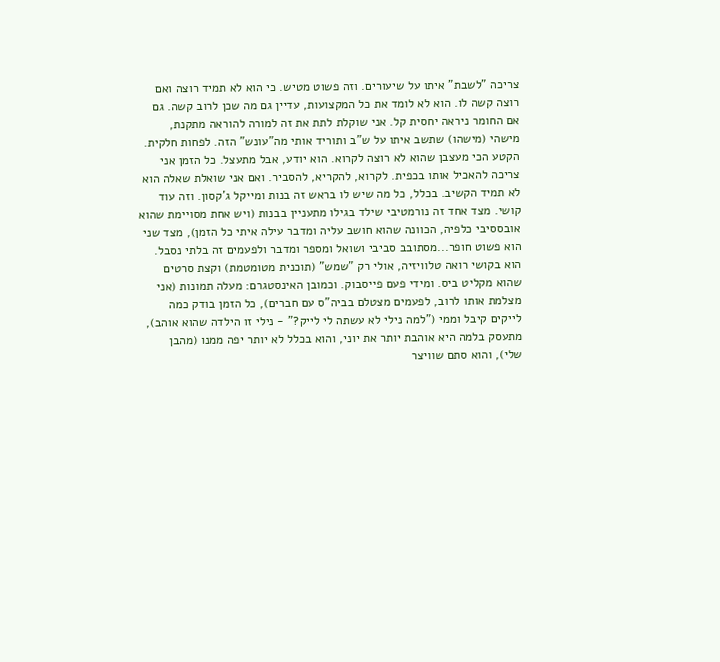צריכה "לשבת" איתו על שיעורים. וזה פשוט מטיש. כי הוא לא תמיד רוצה ואם רוצה קשה לו. הוא לא לומד את כל המקצועות, עדיין גם מה שכן לרוב קשה. גם אם החומר ניראה יחסית קל. אני שוקלת לתת את זה למורה להוראה מתקנת, מישהי (מישהו) שתשב איתו על ש"ב ותוריד אותי מה"עונש" הזה. לפחות חלקית. הקטע הכי מעצבן שהוא לא רוצה לקרוא. הוא יודע, אבל מתעצל. כל הזמן אני צריכה להאכיל אותו בכפית. לקרוא, להקריא, להסביר. ואם אני שואלת שאלה הוא לא תמיד הקשיב. בכלל, כל מה שיש לו בראש זה בנות ומייקל ג'קסון. וזה עוד קושי. מצד אחד זה נורמטיבי שילד בגילו מתעניין בבנות (ויש אחת מסויימת שהוא אובססיבי כלפיה, הכוונה שהוא חושב עליה ומדבר עילה איתי כל הזמן), מצד שני הוא פשוט חופר...מסתובב סביבי ושואל ומספר ומדבר ולפעמים זה בלתי נסבל. הוא בקושי רואה טלוויזיה, אולי רק "שמש" (תוכנית מטומטמת) וקצת סרטים שהוא מקליט ביס. ומידי פעם פייסבוק. וכמובן האינסטגרם: מעלה תמונות (אני מצלמת אותו לרוב, לפעמים מצטלם בביה"ס עם חברים), כל הזמן בודק כמה לייקים קיבל וממי ("למה נילי לא עשתה לי לייק?" - נילי זו הילדה שהוא אוהב), מתעסק בלמה היא אוהבת יותר את יוני, והוא בכלל לא יותר יפה ממנו (מהבן שלי), והוא סתם שוויצר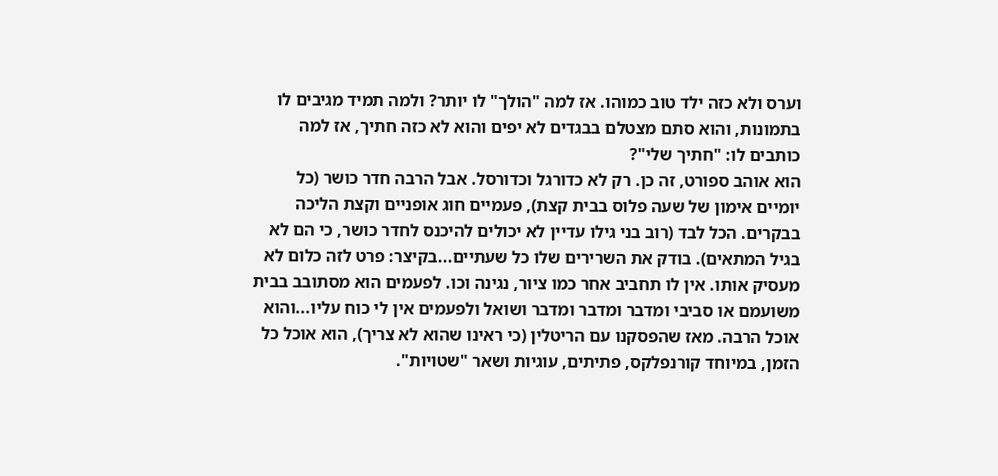וערס ולא כזה ילד טוב כמוהו. אז למה "הולך" לו יותר? ולמה תמיד מגיבים לו בתמונות, והוא סתם מצטלם בבגדים לא יפים והוא לא כזה חתיך, אז למה כותבים לו: "חתיך שלי"?
הוא אוהב ספורט, זה כן. רק לא כדורגל וכדורסל. אבל הרבה חדר כושר (כל יומיים אימון של שעה פלוס בבית קצת), פעמיים חוג אופניים וקצת הליכה בבקרים. הכל לבד (רוב בני גילו עדיין לא יכולים להיכנס לחדר כושר, כי הם לא בגיל המתאים). בודק את השרירים שלו כל שעתיים...בקיצר: פרט לזה כלום לא מעסיק אותו. אין לו תחביב אחר כמו ציור, נגינה וכו. לפעמים הוא מסתובב בבית משועמם או סביבי ומדבר ומדבר ומדבר ושואל ולפעמים אין לי כוח עליו...והוא אוכל הרבה. מאז שהפסקנו עם הריטלין (כי ראינו שהוא לא צריך), הוא אוכל כל הזמן, במיוחד קורנפלקס, פתיתים, עוגיות ושאר "שטויות".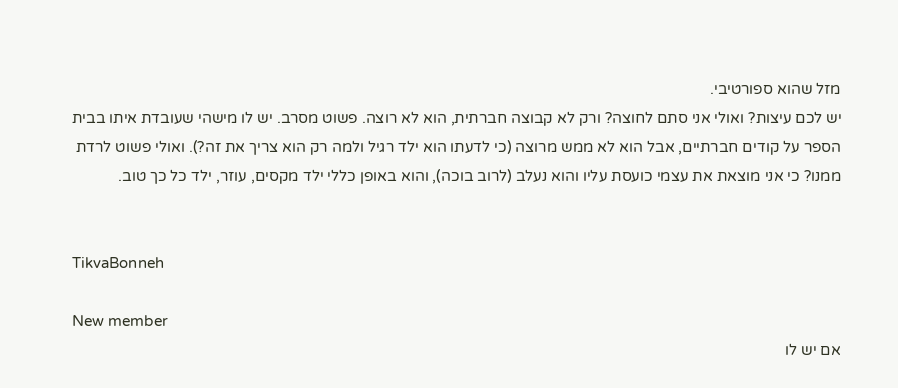מזל שהוא ספורטיבי.
יש לכם עיצות? ואולי אני סתם לחוצה? ורק לא קבוצה חברתית, הוא לא רוצה. פשוט מסרב. יש לו מישהי שעובדת איתו בבית הספר על קודים חברתיים, אבל הוא לא ממש מרוצה (כי לדעתו הוא ילד רגיל ולמה רק הוא צריך את זה?). ואולי פשוט לרדת ממנו? כי אני מוצאת את עצמי כועסת עליו והוא נעלב (לרוב בוכה), והוא באופן כללי ילד מקסים, עוזר, ילד כל כך טוב.


TikvaBonneh

New member
אם יש לו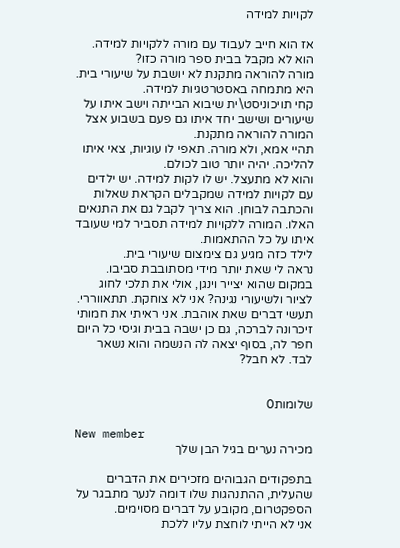לקויות למידה

אז הוא חייב לעבוד עם מורה ללקויות למידה. הוא לא מקבל בבית ספר מורה כזו?
מורה להוראה מתקנת לא יושבת על שיעורי בית. היא מתמחה באסטרטגיות למידה.
קחי תויכוניסט\ית שיבוא הבייתה וישב איתו על שיעורים ושישב יחד איתו גם פעם בשבוע אצל המורה להוראה מתקנת.
תהיי אמא, ולא מורה. תאפי לו עוגיות, צאי איתו להליכה. יהיה יותר טוב לכולם.
והוא לא מתעצל. יש לו לקות למידה. יש ילדים עם לקויות למידה שמקבלים הקראת שאלות והכתבה לבוחן. הוא צריך לקבל גם את התנאים האלו. המורה ללקויות למידה תסביר למי שעובד איתו על כל ההתאמות.
לילד כזה מגיע גם צימצום שיעורי בית.
נראה לי שאת יותר מידי מסתובבת סביבו. במקום שהוא יצייר וינגן, אולי את תלכי לחוג לציור ולשיעורי נגינה? אני לא צוחקת. תתאווררי. תעשי דברים שאת אוהבת. אני ראיתי את חמותי זיכרונה לברכה, גם כן ישבה בבית וגיסי כל היום חפר לה, בסוף יצאה לה הנשמה והוא נשאר לבד. לא חבל?


שלומות0

New member
מכירה נערים בגיל הבן שלך

בתפקודים הגבוהים מזכירים את הדברים שהעלית, ההתנהגות שלו דומה לנער מתבגר על הספקטרום, מקובע על דברים מסוימים.
אני לא הייתי לוחצת עליו ללכת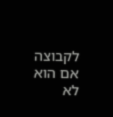לקבוצה אם הוא לא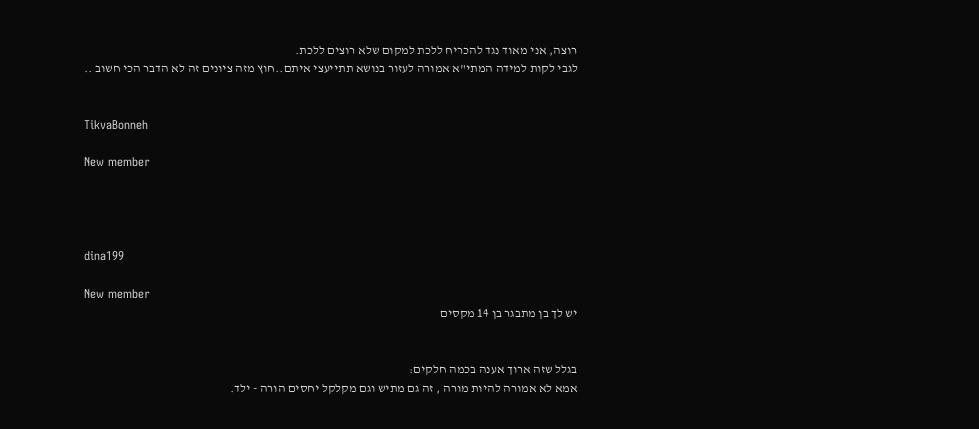רוצה, אני מאוד נגד להכריח ללכת למקום שלא רוצים ללכת.
לגבי לקות למידה המתי"א אמורה לעזור בנושא תתייעצי איתם..חוץ מזה ציונים זה לא הדבר הכי חשוב ..


TikvaBonneh

New member




dina199

New member
יש לך בן מתבגר בן 14 מקסים


בגלל שזה ארוך אענה בכמה חלקים:
אמא לא אמורה להיות מורה , זה גם מתיש וגם מקלקל יחסים הורה - ילד.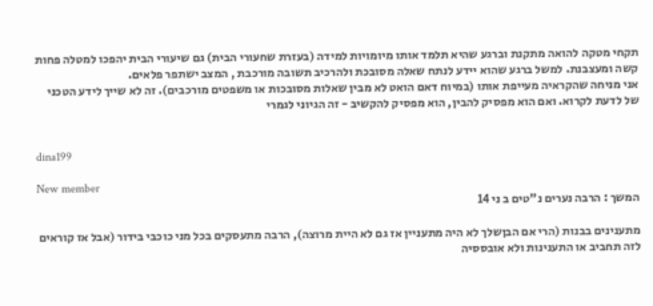תקחי מטקה להואה מתקנת וברגע שהיא תלמד אותו מיומויות למידה (בעזרת שחעורי הבית) גם שיעורי הבית יהפכו למטלה פחות קשה ומעצבנת. למשל ברגע שהוא יידע לנתח שאלה מסובכת ולהרכיב תשובה מורכבת , המצב ישתפר פלאים.
אני מניחה שהקראיה מעייפת אותו (במיוח דאם הואט לא מבין שאלות מסובכות או משפטים מורכבים). זה לא שייך לידע הטכני של לדעת לקרוא. ואם הוא מפסיק להבין, הוא מפסיק להקשיב - זה הגיוני לגמרי


dina199

New member
המשך : הרבה נערים נ"טים ב ני 14

מתענינים בבנות (הרי אם הבןשלך לא היה מתעניין אז גם לא היית מרוצה), הרבה מתעסקים בכל מני כוכבי בידור (אבל אז קוראים לזה תחביב או התענינות ולא אובססיה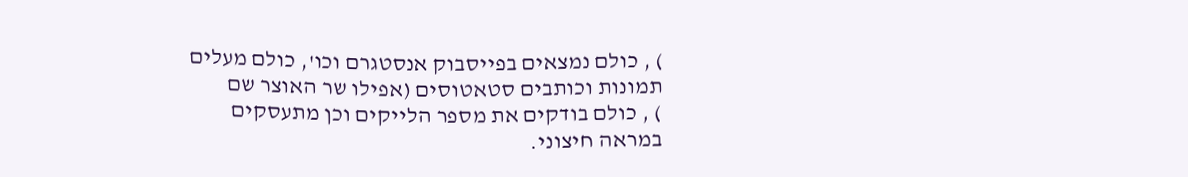) , כולם נמצאים בפייסבוק אנסטגרם וכו', כולם מעלים תמונות וכותבים סטאטוסים (אפילו שר האוצר שם
) , כולם בודקים את מספר הלייקים וכן מתעסקים במראה חיצוני.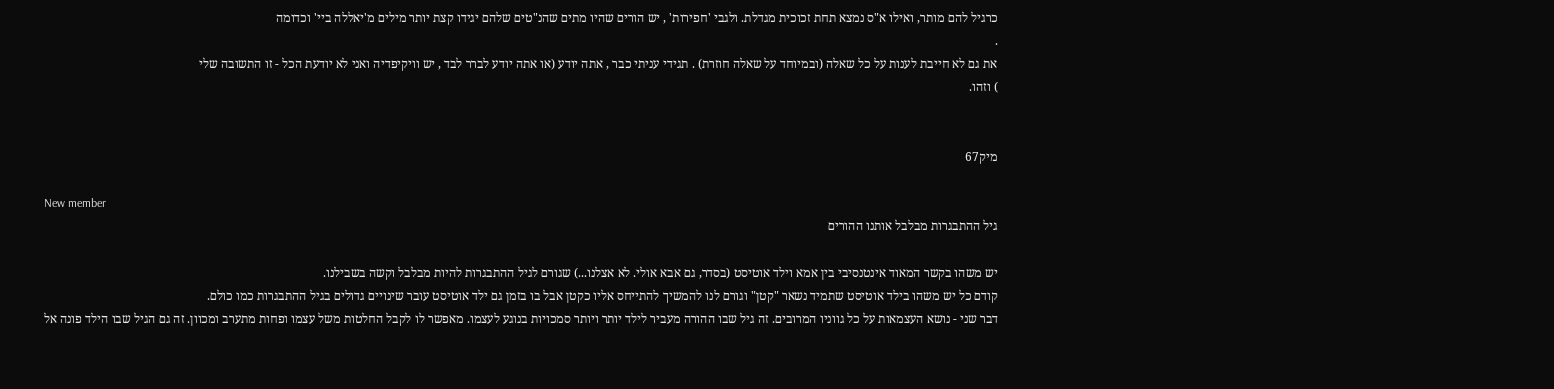כרגיל להם מותר, ואילו א"ס נמצא תחת זכוכית מגדלת. ולגבי 'חפירות' , יש הורים שהיו מתים שהנ"טים שלהם יגידו קצת יותר מילים מ'יאללה ביי' וכדומה
.
את גם לא חייבת לענות על כל שאלה (ובמיוחד על שאלה חוזרת) . תגידי עניתי כבר , אתה יודע (או אתה יודע לברר לבד , יש וויקיפדיה ואני לא יודעת הכל - זו התשובה שלי
) וזהו.


מיק67

New member
גיל ההתבגרות מבלבל אותנו ההורים

יש משהו בקשר המאוד אינטנסיבי בין אמא וילד אוטיסט (בסדר, גם אבא אולי. לא אצלנו...) שגורם לגיל ההתבגרות להיות מבלבל וקשה בשבילנו.
קודם כל יש משהו בילד אוטיסט שתמיד נשאר "קטן" וגורם לנו להמשיך להתייחס אליו כקטן אבל בו בזמן גם ילד אוטיסט עובר שינויים גדולים בגיל ההתבגרות כמו כולם.
דבר שני - נושא העצמאות על כל גווניו המרובים. זה גיל שבו ההורה מעביר לילד יותר ויותר סמכויות בנוגע לעצמו. מאפשר לו לקבל החלטות משל עצמו ופחות מתערב ומכוון. זה גם הגיל שבו הילד פונה אל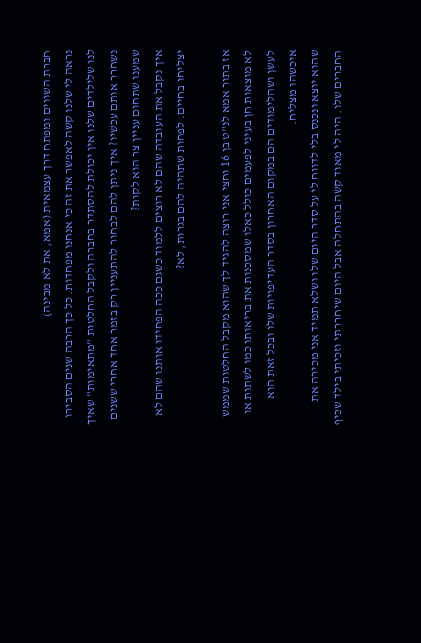חברת השווים ומפתח דרך עצמאית (אמא, את לא מבינה)
נראה לי שלנו קשה לאפשר את זה כי אנחנו מפחדות. כל כך הרבה שנים הסבירו לנו שלילדים שלנו אין יכולת להסתדר בחברה ולקבל החלטות "מתאימות" שאיך נשחרר אותם עכשיו? איך ניתן להם לבחור להתעניין רק בזמר אחד אחרי ששנים שמענו שתחום עניין צר הוא לקות?
איך נקבל את העובדה שהם לא רוצים ללמוד כשגם ככה הפחידו אותנו שהם לא יצליחו בחיים. לפחות שתהיה להם בגרות, לא?

אז בתור אמא לנ"ט בן 16 וחצי אני רוצה להגיד לך שהוא מקבל החלטות שממש לא מוצאות חן בעיני לפעמים כולל כאלו שמסכנות את בריאותו כמו לשתות או לעשן ושהלימודים הם במקום האחרון בסדר העדיפויות שלו ובכל זאת הוא איכשהו מצליח.
שהוא יוצא ונכנס בלי לדווח לי על סדר היום שלו ושלא תמיד אני מכירה את החברים שלו. היה לי מאוד קשה בהתחלה אבל היום שיחררתי וזכיתי בילד שכיף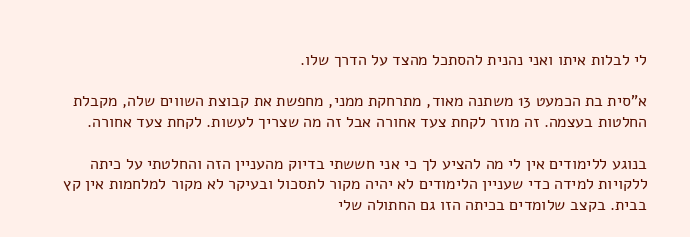לי לבלות איתו ואני נהנית להסתכל מהצד על הדרך שלו.

א"סית בת הכמעט 13 משתנה מאוד, מתרחקת ממני, מחפשת את קבוצת השווים שלה, מקבלת החלטות בעצמה. זה מוזר לקחת צעד אחורה אבל זה מה שצריך לעשות. לקחת צעד אחורה.

בנוגע ללימודים אין לי מה להציע לך כי אני חששתי בדיוק מהעניין הזה והחלטתי על כיתה ללקויות למידה כדי שעניין הלימודים לא יהיה מקור לתסכול ובעיקר לא מקור למלחמות אין קץ בבית. בקצב שלומדים בכיתה הזו גם החתולה שלי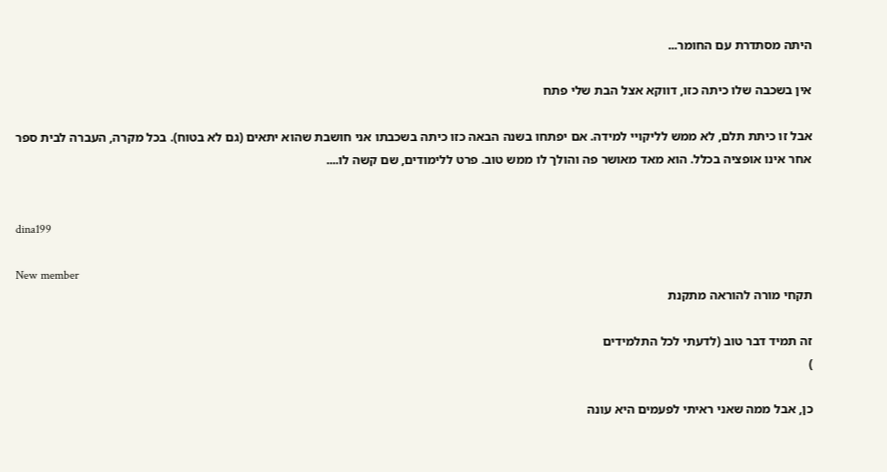היתה מסתדרת עם החומר...

אין בשכבה שלו כיתה כזו, דווקא אצל הבת שלי פתח

אבל זו כיתת תלם, לא ממש לליקויי למידה. אם יפתחו בשנה הבאה כזו כיתה בשכבתו אני חושבת שהוא יתאים (גם לא בטוח). בכל מקרה, העברה לבית ספר אחר אינו אופציה בכלל. הוא מאד מאושר פה והולך לו ממש טוב. פרט ללימודים, שם קשה לו....


dina199

New member
תקחי מורה להוראה מתקנת

זה תמיד דבר טוב (לדעתי לכל התלמידים
)

כן, אבל ממה שאני ראיתי לפעמים היא עונה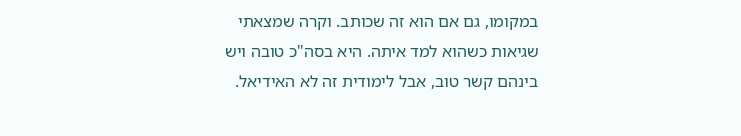במקומו, גם אם הוא זה שכותב. וקרה שמצאתי שגיאות כשהוא למד איתה. היא בסה"כ טובה ויש בינהם קשר טוב, אבל לימודית זה לא האידיאל.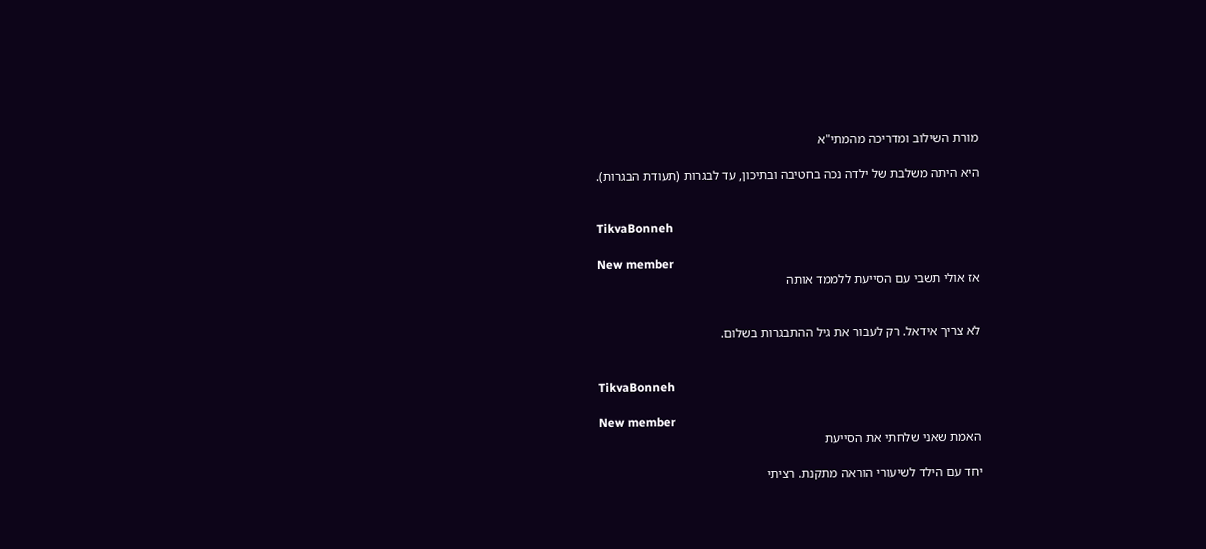מורת השילוב ומדריכה מהמתי"א

היא היתה משלבת של ילדה נכה בחטיבה ובתיכון, עד לבגרות (תעודת הבגרות).


TikvaBonneh

New member
אז אולי תשבי עם הסייעת ללממד אותה


לא צריך אידאל. רק לעבור את גיל ההתבגרות בשלום.


TikvaBonneh

New member
האמת שאני שלחתי את הסייעת

יחד עם הילד לשיעורי הוראה מתקנת. רציתי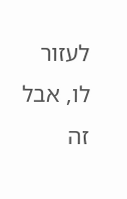לעזור לו, אבל זה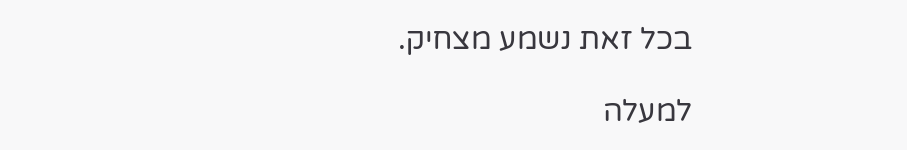בכל זאת נשמע מצחיק.

למעלה